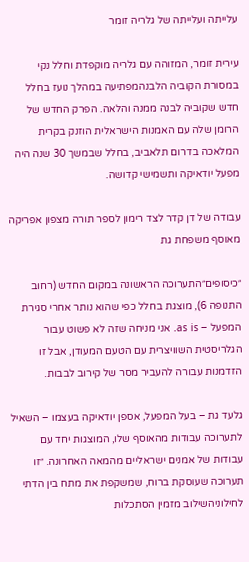עלייתה ועלייתה של גלריה זומר

עירית זומר, המזוהה עם גלריה מוקפדת וחלל נקי במסורת הקוביה הלבנהמפתיעה במהלך נועז בחלל חדש שקוביה לבנה ממנה והלאה. הפרק החדש של הרומן שלה עם האמנות הישראלית הוזנק בקרית המלאכה בדרום תלאביב, בחלל שבמשך 30 שנה היה מפעל יודאיקה ותשמישי קדושה.

עבודה של דן קדר לצד רימון לספר תורה מצפון אפריקה מאוסף משפחת גת

״כיסופים״התערוכה הראשונה במקום החדש (רחוב התנופה 6), מוצגת בחלל כפי שהוא נותר אחרי סגירת המפעל – as is. אני מניחה שזה לא פשוט עבור הגלריסטית השוויצרית עם הטעם המעודן, אבל זו הזדמנות עבורה להעביר מסר של קירוב לבבות.

גלעד גת – בעל המפעל, אספן יודאיקה בעצמו – השאיל לתערוכה עבודות מהאוסף שלו, המוצגות יחד עם עבודות של אמנים ישראליים מהמאה האחרונה. ״זו תערוכה שעוסקת ברוח, שמשקפת את מתח בין הדתי לחילוניהשילוב מזמין הסתכלות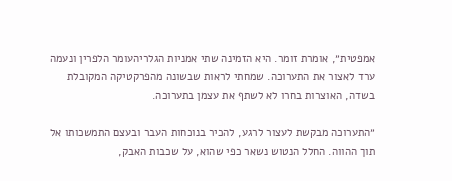אמפטית״, אומרת זומר. היא הזמינה שתי אמניות הגלריהעומר הלפרין ונעמה ערד לאצור את התערוכה. שמחתי לראות שבשונה מהפרקטיקה המקובלת בשדה, האוצרות בחרו לא לשתף את עצמן בתערוכה.

״התערוכה מבקשת לעצור לרגע, להכיר בנוכחות העבר ובעצם התמשכותו אל תוך ההווה. החלל הנטוש נשאר כפי שהוא, על שכבות האבק,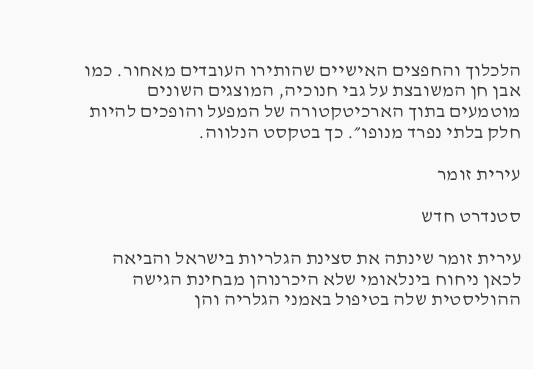הלכלוך והחפצים האישיים שהותירו העובדים מאחור. כמו אבן חן המשובצת על גבי חנוכיה, המוצגים השונים מוטמעים בתוך הארכיטקטורה של המפעל והופכים להיות חלק בלתי נפרד מנופו״. כך בטקסט הנלווה.

עירית זומר

סטנדרט חדש

עירית זומר שינתה את סצינת הגלריות בישראל והביאה לכאן ניחוח בינלאומי שלא היכרנוהן מבחינת הגישה ההוליסטית שלה בטיפול באמני הגלריה והן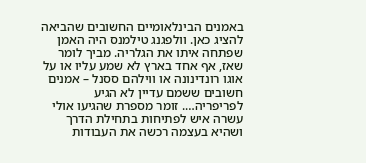באמנים הבינלאומיים החשובים שהביאה להציג כאן. וולפגנג טילמנס היה האמן שפתחה איתו את הגלריה. מביך לומר שאז, אף אחד בארץ לא שמע עליו או על אוגו רונדינונה או ווילהם ססנל – אמנים חשובים ששמם עדיין לא הגיע לפריפריה…. זומר מספרת שהגיעו אולי עשרה איש לפתיחות בתחילת הדרך ושהיא בעצמה רכשה את העבודות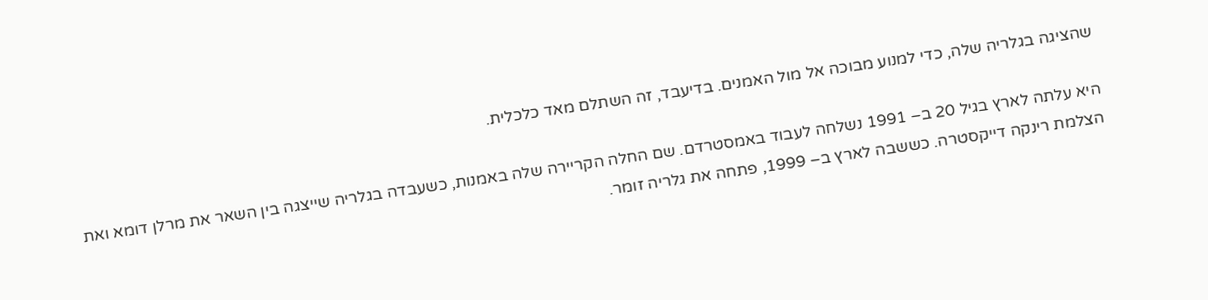שהציגה בגלריה שלה, כדי למנוע מבוכה אל מול האמנים. בדיעבד, זה השתלם מאד כלכלית.

היא עלתה לארץ בגיל 20 ב– 1991 נשלחה לעבוד באמסטרדם. שם החלה הקריירה שלה באמנות, כשעבדה בגלריה שייצגה בין השאר את מרלן דומא ואת הצלמת רינקה דייקסטרה. כששבה לארץ ב– 1999, פתחה את גלריה זומר.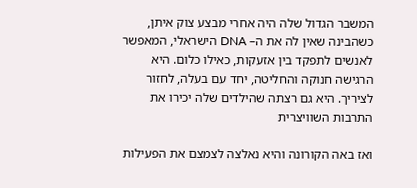המשבר הגדול שלה היה אחרי מבצע צוק איתן, כשהבינה שאין לה את ה– DNA הישראלי, המאפשר לאנשים לתפקד בין אזעקות, כאילו כלום. היא הרגישה חנוקה והחליטה, יחד עם בעלה, לחזור לציריך. היא גם רצתה שהילדים שלה יכירו את התרבות השוויצרית

ואז באה הקורונה והיא נאלצה לצמצם את הפעילות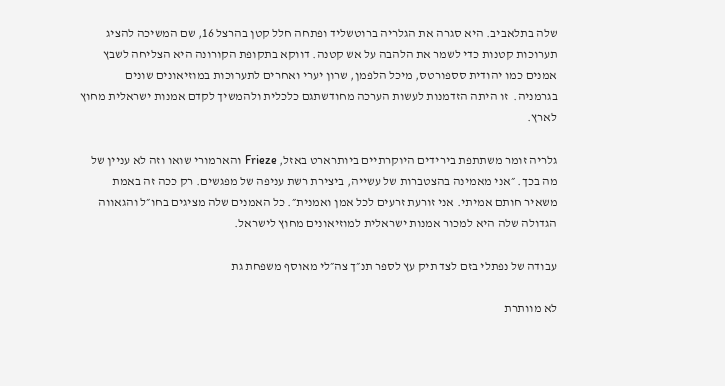שלה בתלאביב. היא סגרה את הגלריה ברוטשליד ופתחה חלל קטן בהרצל 16, שם המשיכה להציג תערוכות קטנות כדי לשמר את הלהבה על אש קטנה. דווקא בתקופת הקורונה היא הצליחה לשבץ אמנים כמו יהודית סספורטס, מיכל הלפמן, שרון יערי ואחרים לתערוכות במוזיאונים שונים בגרמניה.  זו היתה הזדמנות לעשות הערכה מחודשתגם כלכלית ולהמשיך לקדם אמנות ישראלית מחוץ לארץ.

גלריה זומר משתתפת בירידים היוקרתיים ביותרארט באזל, Frieze והארמורי שואו וזה לא עניין של מה בכך. ״אני מאמינה בהצטברות של עשייה, ביצירת רשת עניפה של מפגשים. רק ככה זה באמת משאיר חותם אמיתי. אני זורעת זרעים לכל אמן ואמנית״. כל האמנים שלה מציגים בחו״ל והגאווה הגדולה שלה היא למכור אמנות ישראלית למוזיאונים מחוץ לישראל.

עבודה של נפתלי בזם לצד תיק עץ לספר תנ״ך צה״לי מאוסף משפחת גת

לא מוותרת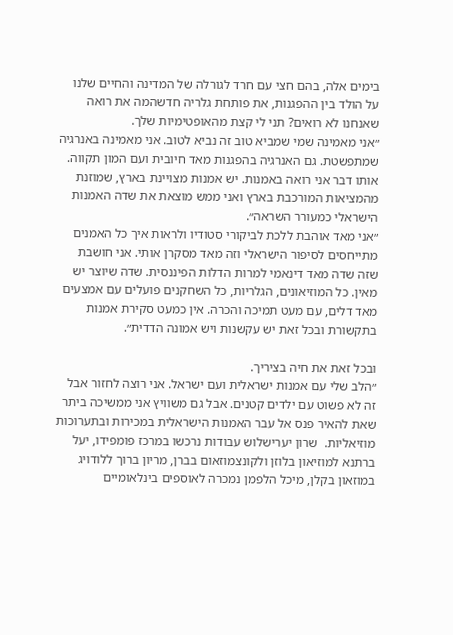בימים אלה, בהם חצי עם חרד לגורלה של המדינה והחיים שלנו על הולד בין ההפגנות, את פותחת גלריה חדשהמה את רואה שאנחנו לא רואים? תני לי קצת מהאופטימיות שלך.
״אני מאמינה שמי שמביא טוב זה נביא לטוב. אני מאמינה באנרגיה שמתפשטת. גם האנרגיה בהפגנות מאד חיובית ועם המון תקווה. אותו דבר אני רואה באמנות. יש אמנות מצויינת בארץ, שמוזנת מהמציאות המורכבת בארץ ואני ממש מוצאת את שדה האמנות הישראלי כמעורר השראה״.
״אני מאד אוהבת ללכת לביקורי סטודיו ולראות איך כל האמנים מתייחסים לסיפור הישראלי וזה מאד מסקרן אותי. אני חושבת שזה שדה מאד דינאמי למרות הדלות הפיננסית. שדה שיוצר יש מאין. כל המוזיאונים, הגלריות, כל השחקנים פועלים עם אמצעים מאד דלים, עם מעט תמיכה והכרה. אין כמעט סקירת אמנות בתקשורת ובכל זאת יש עקשנות ויש אמונה הדדית״.

ובכל זאת את חיה בציריך.
״הלב שלי עם אמנות ישראלית ועם ישראל. אני רוצה לחזור אבל זה לא פשוט עם ילדים קטנים. אבל גם משוויץ אני ממשיכה ביתר שאת להאיר פנס אל עבר האמנות הישראלית במכירות ובתערוכות מוזיאליות.  שרון יערישלוש עבודות נרכשו במרכז פומפידו, יעל ברתנא למוזיאון בלוזן ולקונצמוזאום בברן, מריון ברוך ללודויג במוזאון בקלן, מיכל הלפמן נמכרה לאוספים בינלאומיים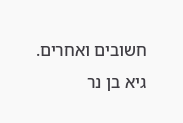חשובים ואחרים. גיא בן נר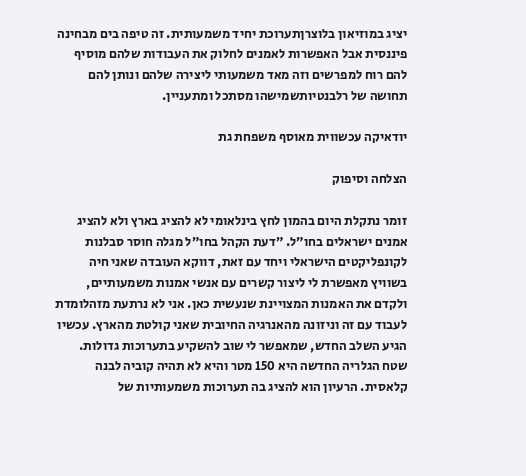יציג במוזיאון בלוצרןתערוכת יחיד משמעותית. זה טיפה בים מבחינה פיננסית אבל האפשרות לאמנים לחלוק את העבודות שלהם מוסיף להם רוח למפרשים וזה מאד משמעותי ליצירה שלהם ונותן להם תחושה של רלבנטיותשמישהו מסתכל ומתעניין.

יודאיקה עכשווית מאוסף משפחת גת

הצלחה וסיפוק

זומר נתקלת היום בהמון לחץ בינלאומי לא להציג בארץ ולא להציג אמנים ישראלים בחו״ל. ״דעת הקהל בחו״ל מגלה חוסר סבלנות לקונפליקטים הישראלי ויחד עם זאת, דווקא העובדה שאני חיה בשוויץ מאפשרת לי ליצור קשרים עם אנשי אמנות משמעותיים, ולקדם את האמנות המצויינת שנעשית כאן. אני לא נרתעת מזהלומדת לעבוד עם זה וניזונה מהאנרגיה החיובית שאני קולטת מהארץ. עכשיו הגיע השלב החדש, שמאפשר לי שוב להשקיע בתערוכות גדולות. שטח הגלריה החדשה היא 150 מטר והיא לא תהיה קוביה לבנה קלאסית. הרעיון הוא להציג בה תערוכות משמעותיות של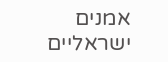אמנים ישראליים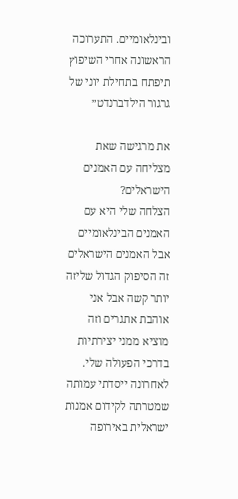ובינלאומיים. התערוכה הראשונה אחרי השיפוץ תיפתח בתחילת יוני של גרגור הילדברנדט״

את מרגישה שאת מצליחה עם האמנים הישראלים?
הצלחה שלי היא עם האמנים הבינלאומיים אבל האמנים הישראלים זה הסיפוק הגדול שליזה יותר קשה אבל אני אוהבת אתגרים וזה מוציא ממני יצירתיות בדרכי הפעולה שלי. לאחרונה ייסדתי עמותה שמטרתה לקידום אמנות ישראלית באירופה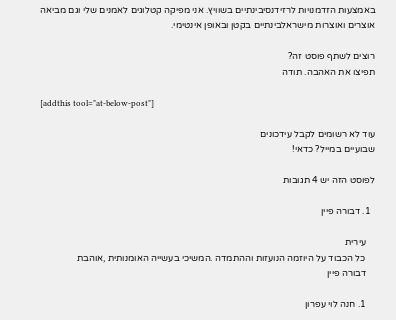באמצעות הזדמנויות לרזידנסיבינתיים בשוויץ. אני מפיקה קטלוגים לאמנים שלי וגם מביאה אוצרים ואוצרות מישראלבינתיים בקטן ובאופן אינטימי.

רוצים לשתף פוסט זה?
תפיצו את האהבה. תודה

[addthis tool="at-below-post"]

עוד לא רשומים לקבל עידכונים
שבועיים במייל? כדאי!

לפוסט הזה יש 4 תגובות

  1. דבורה פיין

    עירית
    כל הכבוד על היוזמה הנועזות וההתמדה .המשיכי בעשייה האומנותית ,אוהבת
    דבורה פיין

    1. חנה לוי עפרון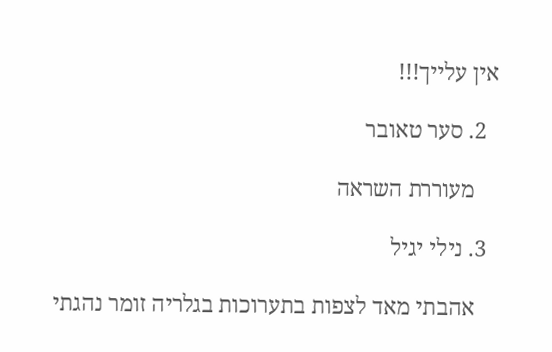אין עלייך!!!

  2. סער טאובר

    מעוררת השראה

  3. נילי יגיל

    אהבתי מאד לצפות בתערוכות בגלריה זומר נהגתי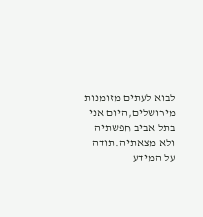לבוא לעתים מזומנות מירושלים,היום אני בתל אביב חפשתיה ולא מצאתיה.תודה על המידע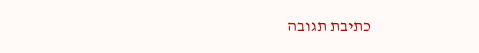כתיבת תגובה